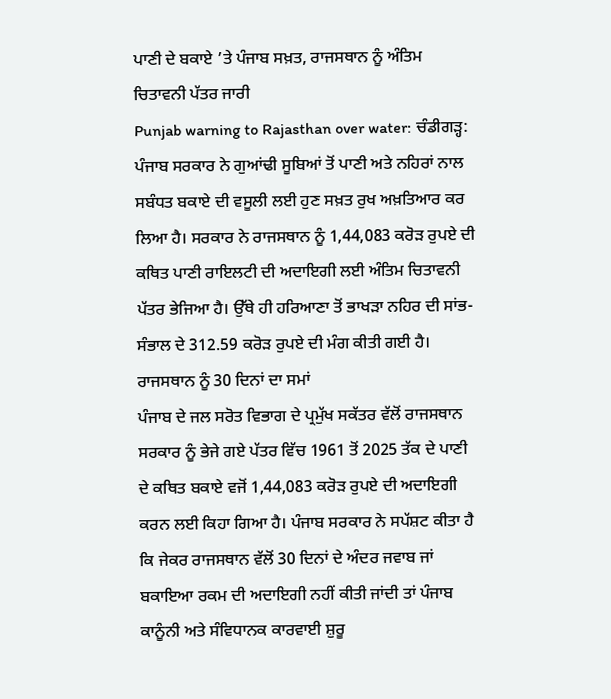ਪਾਣੀ ਦੇ ਬਕਾਏ ’ਤੇ ਪੰਜਾਬ ਸਖ਼ਤ, ਰਾਜਸਥਾਨ ਨੂੰ ਅੰਤਿਮ ਚਿਤਾਵਨੀ ਪੱਤਰ ਜਾਰੀ
Punjab warning to Rajasthan over water: ਚੰਡੀਗੜ੍ਹ: ਪੰਜਾਬ ਸਰਕਾਰ ਨੇ ਗੁਆਂਢੀ ਸੂਬਿਆਂ ਤੋਂ ਪਾਣੀ ਅਤੇ ਨਹਿਰਾਂ ਨਾਲ ਸਬੰਧਤ ਬਕਾਏ ਦੀ ਵਸੂਲੀ ਲਈ ਹੁਣ ਸਖ਼ਤ ਰੁਖ ਅਖ਼ਤਿਆਰ ਕਰ ਲਿਆ ਹੈ। ਸਰਕਾਰ ਨੇ ਰਾਜਸਥਾਨ ਨੂੰ 1,44,083 ਕਰੋੜ ਰੁਪਏ ਦੀ ਕਥਿਤ ਪਾਣੀ ਰਾਇਲਟੀ ਦੀ ਅਦਾਇਗੀ ਲਈ ਅੰਤਿਮ ਚਿਤਾਵਨੀ ਪੱਤਰ ਭੇਜਿਆ ਹੈ। ਉੱਥੇ ਹੀ ਹਰਿਆਣਾ ਤੋਂ ਭਾਖੜਾ ਨਹਿਰ ਦੀ ਸਾਂਭ-ਸੰਭਾਲ ਦੇ 312.59 ਕਰੋੜ ਰੁਪਏ ਦੀ ਮੰਗ ਕੀਤੀ ਗਈ ਹੈ।
ਰਾਜਸਥਾਨ ਨੂੰ 30 ਦਿਨਾਂ ਦਾ ਸਮਾਂ
ਪੰਜਾਬ ਦੇ ਜਲ ਸਰੋਤ ਵਿਭਾਗ ਦੇ ਪ੍ਰਮੁੱਖ ਸਕੱਤਰ ਵੱਲੋਂ ਰਾਜਸਥਾਨ ਸਰਕਾਰ ਨੂੰ ਭੇਜੇ ਗਏ ਪੱਤਰ ਵਿੱਚ 1961 ਤੋਂ 2025 ਤੱਕ ਦੇ ਪਾਣੀ ਦੇ ਕਥਿਤ ਬਕਾਏ ਵਜੋਂ 1,44,083 ਕਰੋੜ ਰੁਪਏ ਦੀ ਅਦਾਇਗੀ ਕਰਨ ਲਈ ਕਿਹਾ ਗਿਆ ਹੈ। ਪੰਜਾਬ ਸਰਕਾਰ ਨੇ ਸਪੱਸ਼ਟ ਕੀਤਾ ਹੈ ਕਿ ਜੇਕਰ ਰਾਜਸਥਾਨ ਵੱਲੋਂ 30 ਦਿਨਾਂ ਦੇ ਅੰਦਰ ਜਵਾਬ ਜਾਂ ਬਕਾਇਆ ਰਕਮ ਦੀ ਅਦਾਇਗੀ ਨਹੀਂ ਕੀਤੀ ਜਾਂਦੀ ਤਾਂ ਪੰਜਾਬ ਕਾਨੂੰਨੀ ਅਤੇ ਸੰਵਿਧਾਨਕ ਕਾਰਵਾਈ ਸ਼ੁਰੂ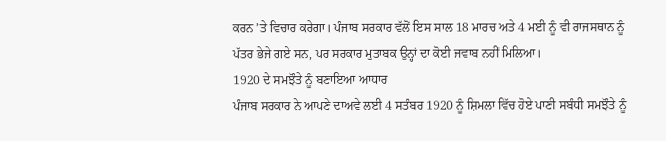ਕਰਨ ’ਤੇ ਵਿਚਾਰ ਕਰੇਗਾ। ਪੰਜਾਬ ਸਰਕਾਰ ਵੱਲੋਂ ਇਸ ਸਾਲ 18 ਮਾਰਚ ਅਤੇ 4 ਮਈ ਨੂੰ ਵੀ ਰਾਜਸਥਾਨ ਨੂੰ ਪੱਤਰ ਭੇਜੇ ਗਏ ਸਨ, ਪਰ ਸਰਕਾਰ ਮੁਤਾਬਕ ਉਨ੍ਹਾਂ ਦਾ ਕੋਈ ਜਵਾਬ ਨਹੀਂ ਮਿਲਿਆ।
1920 ਦੇ ਸਮਝੌਤੇ ਨੂੰ ਬਣਾਇਆ ਆਧਾਰ
ਪੰਜਾਬ ਸਰਕਾਰ ਨੇ ਆਪਣੇ ਦਾਅਵੇ ਲਈ 4 ਸਤੰਬਰ 1920 ਨੂੰ ਸ਼ਿਮਲਾ ਵਿੱਚ ਹੋਏ ਪਾਣੀ ਸਬੰਧੀ ਸਮਝੌਤੇ ਨੂੰ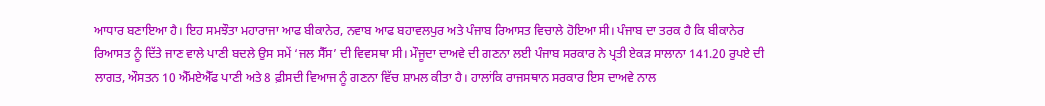ਆਧਾਰ ਬਣਾਇਆ ਹੈ। ਇਹ ਸਮਝੌਤਾ ਮਹਾਰਾਜਾ ਆਫ ਬੀਕਾਨੇਰ, ਨਵਾਬ ਆਫ ਬਹਾਵਲਪੁਰ ਅਤੇ ਪੰਜਾਬ ਰਿਆਸਤ ਵਿਚਾਲੇ ਹੋਇਆ ਸੀ। ਪੰਜਾਬ ਦਾ ਤਰਕ ਹੈ ਕਿ ਬੀਕਾਨੇਰ ਰਿਆਸਤ ਨੂੰ ਦਿੱਤੇ ਜਾਣ ਵਾਲੇ ਪਾਣੀ ਬਦਲੇ ਉਸ ਸਮੇਂ ‘ਜਲ ਸੈੱਸ’ ਦੀ ਵਿਵਸਥਾ ਸੀ। ਮੌਜੂਦਾ ਦਾਅਵੇ ਦੀ ਗਣਨਾ ਲਈ ਪੰਜਾਬ ਸਰਕਾਰ ਨੇ ਪ੍ਰਤੀ ਏਕੜ ਸਾਲਾਨਾ 141.20 ਰੁਪਏ ਦੀ ਲਾਗਤ, ਔਸਤਨ 10 ਐੱਮਏਐੱਫ ਪਾਣੀ ਅਤੇ 8 ਫ਼ੀਸਦੀ ਵਿਆਜ ਨੂੰ ਗਣਨਾ ਵਿੱਚ ਸ਼ਾਮਲ ਕੀਤਾ ਹੈ। ਹਾਲਾਂਕਿ ਰਾਜਸਥਾਨ ਸਰਕਾਰ ਇਸ ਦਾਅਵੇ ਨਾਲ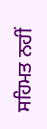ਸਹਿਮਤ ਨਹੀਂ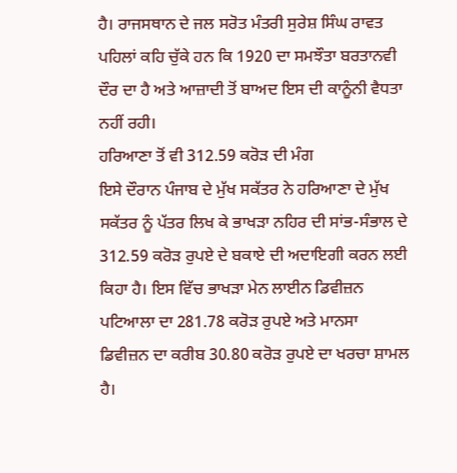ਹੈ। ਰਾਜਸਥਾਨ ਦੇ ਜਲ ਸਰੋਤ ਮੰਤਰੀ ਸੁਰੇਸ਼ ਸਿੰਘ ਰਾਵਤ ਪਹਿਲਾਂ ਕਹਿ ਚੁੱਕੇ ਹਨ ਕਿ 1920 ਦਾ ਸਮਝੌਤਾ ਬਰਤਾਨਵੀ ਦੌਰ ਦਾ ਹੈ ਅਤੇ ਆਜ਼ਾਦੀ ਤੋਂ ਬਾਅਦ ਇਸ ਦੀ ਕਾਨੂੰਨੀ ਵੈਧਤਾ ਨਹੀਂ ਰਹੀ।
ਹਰਿਆਣਾ ਤੋਂ ਵੀ 312.59 ਕਰੋੜ ਦੀ ਮੰਗ
ਇਸੇ ਦੌਰਾਨ ਪੰਜਾਬ ਦੇ ਮੁੱਖ ਸਕੱਤਰ ਨੇ ਹਰਿਆਣਾ ਦੇ ਮੁੱਖ ਸਕੱਤਰ ਨੂੰ ਪੱਤਰ ਲਿਖ ਕੇ ਭਾਖੜਾ ਨਹਿਰ ਦੀ ਸਾਂਭ-ਸੰਭਾਲ ਦੇ 312.59 ਕਰੋੜ ਰੁਪਏ ਦੇ ਬਕਾਏ ਦੀ ਅਦਾਇਗੀ ਕਰਨ ਲਈ ਕਿਹਾ ਹੈ। ਇਸ ਵਿੱਚ ਭਾਖੜਾ ਮੇਨ ਲਾਈਨ ਡਿਵੀਜ਼ਨ ਪਟਿਆਲਾ ਦਾ 281.78 ਕਰੋੜ ਰੁਪਏ ਅਤੇ ਮਾਨਸਾ ਡਿਵੀਜ਼ਨ ਦਾ ਕਰੀਬ 30.80 ਕਰੋੜ ਰੁਪਏ ਦਾ ਖਰਚਾ ਸ਼ਾਮਲ ਹੈ।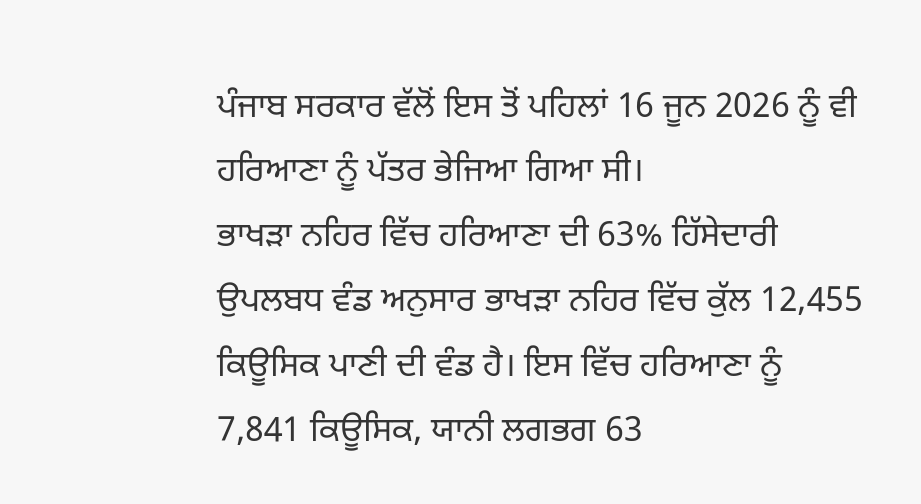ਪੰਜਾਬ ਸਰਕਾਰ ਵੱਲੋਂ ਇਸ ਤੋਂ ਪਹਿਲਾਂ 16 ਜੂਨ 2026 ਨੂੰ ਵੀ ਹਰਿਆਣਾ ਨੂੰ ਪੱਤਰ ਭੇਜਿਆ ਗਿਆ ਸੀ।
ਭਾਖੜਾ ਨਹਿਰ ਵਿੱਚ ਹਰਿਆਣਾ ਦੀ 63% ਹਿੱਸੇਦਾਰੀ
ਉਪਲਬਧ ਵੰਡ ਅਨੁਸਾਰ ਭਾਖੜਾ ਨਹਿਰ ਵਿੱਚ ਕੁੱਲ 12,455 ਕਿਊਸਿਕ ਪਾਣੀ ਦੀ ਵੰਡ ਹੈ। ਇਸ ਵਿੱਚ ਹਰਿਆਣਾ ਨੂੰ 7,841 ਕਿਊਸਿਕ, ਯਾਨੀ ਲਗਭਗ 63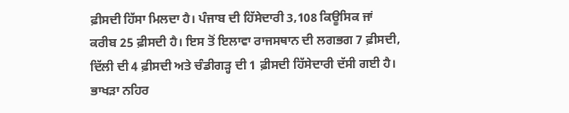ਫ਼ੀਸਦੀ ਹਿੱਸਾ ਮਿਲਦਾ ਹੈ। ਪੰਜਾਬ ਦੀ ਹਿੱਸੇਦਾਰੀ 3,108 ਕਿਊਸਿਕ ਜਾਂ ਕਰੀਬ 25 ਫ਼ੀਸਦੀ ਹੈ। ਇਸ ਤੋਂ ਇਲਾਵਾ ਰਾਜਸਥਾਨ ਦੀ ਲਗਭਗ 7 ਫ਼ੀਸਦੀ, ਦਿੱਲੀ ਦੀ 4 ਫ਼ੀਸਦੀ ਅਤੇ ਚੰਡੀਗੜ੍ਹ ਦੀ 1 ਫ਼ੀਸਦੀ ਹਿੱਸੇਦਾਰੀ ਦੱਸੀ ਗਈ ਹੈ। ਭਾਖੜਾ ਨਹਿਰ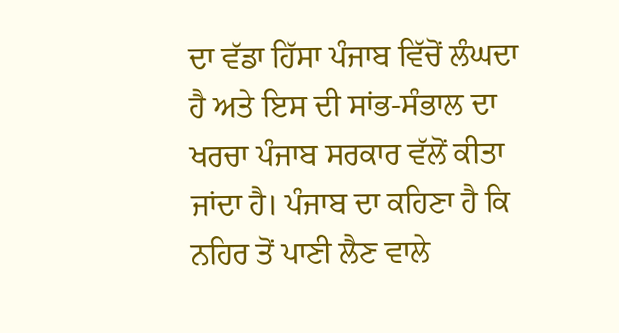ਦਾ ਵੱਡਾ ਹਿੱਸਾ ਪੰਜਾਬ ਵਿੱਚੋਂ ਲੰਘਦਾ ਹੈ ਅਤੇ ਇਸ ਦੀ ਸਾਂਭ-ਸੰਭਾਲ ਦਾ ਖਰਚਾ ਪੰਜਾਬ ਸਰਕਾਰ ਵੱਲੋਂ ਕੀਤਾ ਜਾਂਦਾ ਹੈ। ਪੰਜਾਬ ਦਾ ਕਹਿਣਾ ਹੈ ਕਿ ਨਹਿਰ ਤੋਂ ਪਾਣੀ ਲੈਣ ਵਾਲੇ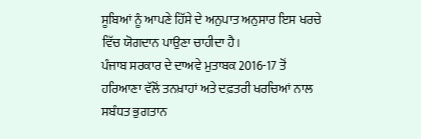ਸੂਬਿਆਂ ਨੂੰ ਆਪਣੇ ਹਿੱਸੇ ਦੇ ਅਨੁਪਾਤ ਅਨੁਸਾਰ ਇਸ ਖਰਚੇ ਵਿੱਚ ਯੋਗਦਾਨ ਪਾਉਣਾ ਚਾਹੀਦਾ ਹੈ।
ਪੰਜਾਬ ਸਰਕਾਰ ਦੇ ਦਾਅਵੇ ਮੁਤਾਬਕ 2016-17 ਤੋਂ ਹਰਿਆਣਾ ਵੱਲੋਂ ਤਨਖ਼ਾਹਾਂ ਅਤੇ ਦਫ਼ਤਰੀ ਖਰਚਿਆਂ ਨਾਲ ਸਬੰਧਤ ਭੁਗਤਾਨ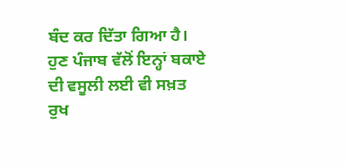ਬੰਦ ਕਰ ਦਿੱਤਾ ਗਿਆ ਹੈ। ਹੁਣ ਪੰਜਾਬ ਵੱਲੋਂ ਇਨ੍ਹਾਂ ਬਕਾਏ ਦੀ ਵਸੂਲੀ ਲਈ ਵੀ ਸਖ਼ਤ ਰੁਖ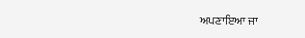ਅਪਣਾਇਆ ਜਾ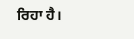ਰਿਹਾ ਹੈ।